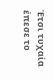Έτσι τυχαία έπεσε το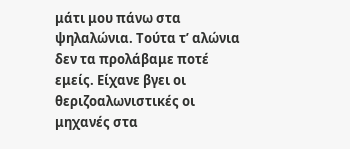μάτι μου πάνω στα ψηλαλώνια. Τούτα τ’ αλώνια δεν τα προλάβαμε ποτέ εμείς. Είχανε βγει οι θεριζοαλωνιστικές οι μηχανές στα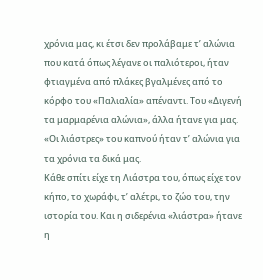χρόνια μας, κι έτσι δεν προλάβαμε τ’ αλώνια που κατά όπως λέγανε οι παλιότεροι, ήταν φτιαγμένα από πλάκες βγαλμένες από το κόρφο του «Παλιαλία» απέναντι. Του «Διγενή τα μαρμαρένια αλώνια», άλλα ήτανε για μας. «Οι λιάστρες» του καπνού ήταν τ’ αλώνια για τα χρόνια τα δικά μας.
Κάθε σπίτι είχε τη Λιάστρα του, όπως είχε τον κήπο, το χωράφι, τ’ αλέτρι, το ζώο του, την ιστορία του. Και η σιδερένια «λιάστρα» ήτανε η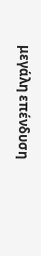μεγάλη επένδυση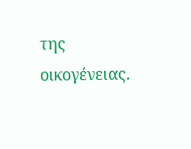της οικογένειας.